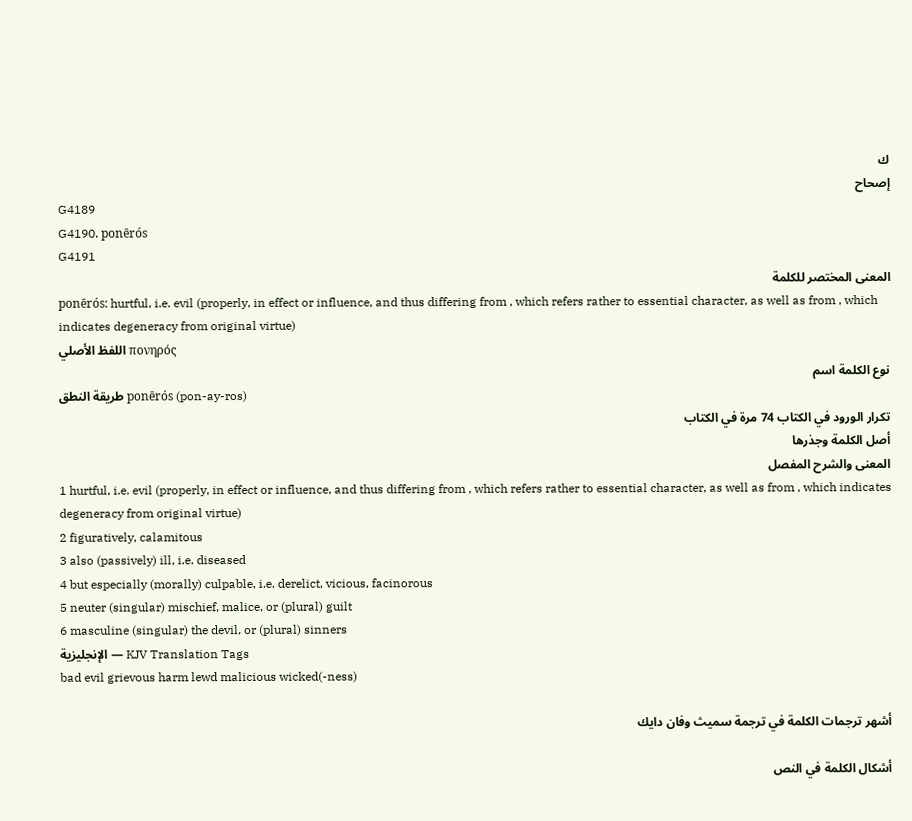ك
إصحاح
G4189
G4190. ponērós
G4191
المعنى المختصر للكلمة
ponērós: hurtful, i.e. evil (properly, in effect or influence, and thus differing from , which refers rather to essential character, as well as from , which indicates degeneracy from original virtue)
اللفظ الأصلي πονηρός
نوع الكلمة اسم
طريقة النطق ponērós (pon-ay-ros)
تكرار الورود في الكتاب 74 مرة في الكتاب
أصل الكلمة وجذرها
المعنى والشرح المفصل
1 hurtful, i.e. evil (properly, in effect or influence, and thus differing from , which refers rather to essential character, as well as from , which indicates degeneracy from original virtue)
2 figuratively, calamitous
3 also (passively) ill, i.e. diseased
4 but especially (morally) culpable, i.e. derelict, vicious, facinorous
5 neuter (singular) mischief, malice, or (plural) guilt
6 masculine (singular) the devil, or (plural) sinners
الإنجليزية — KJV Translation Tags
bad evil grievous harm lewd malicious wicked(-ness)

أشهر ترجمات الكلمة في ترجمة سميث وفان دايك

أشكال الكلمة في النص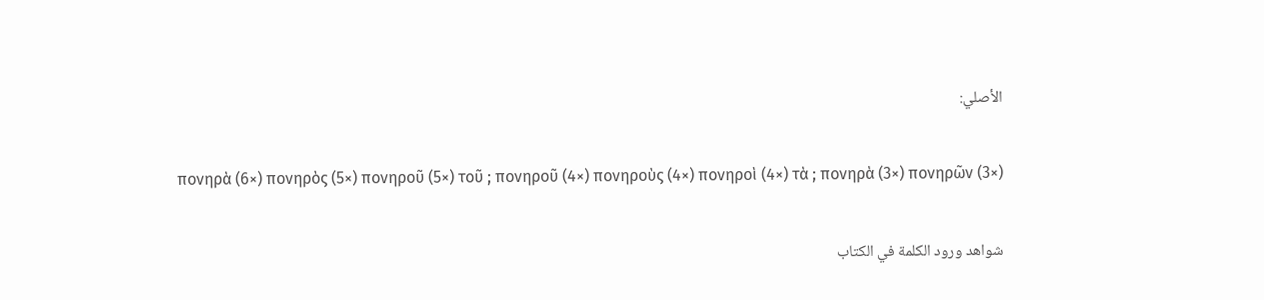الأصلي:

πονηρὰ (6×) πονηρὸς (5×) πονηροῦ (5×) τοῦ ; πονηροῦ (4×) πονηροὺς (4×) πονηροὶ (4×) τὰ ; πονηρὰ (3×) πονηρῶν (3×)

شواهد ورود الكلمة في الكتاب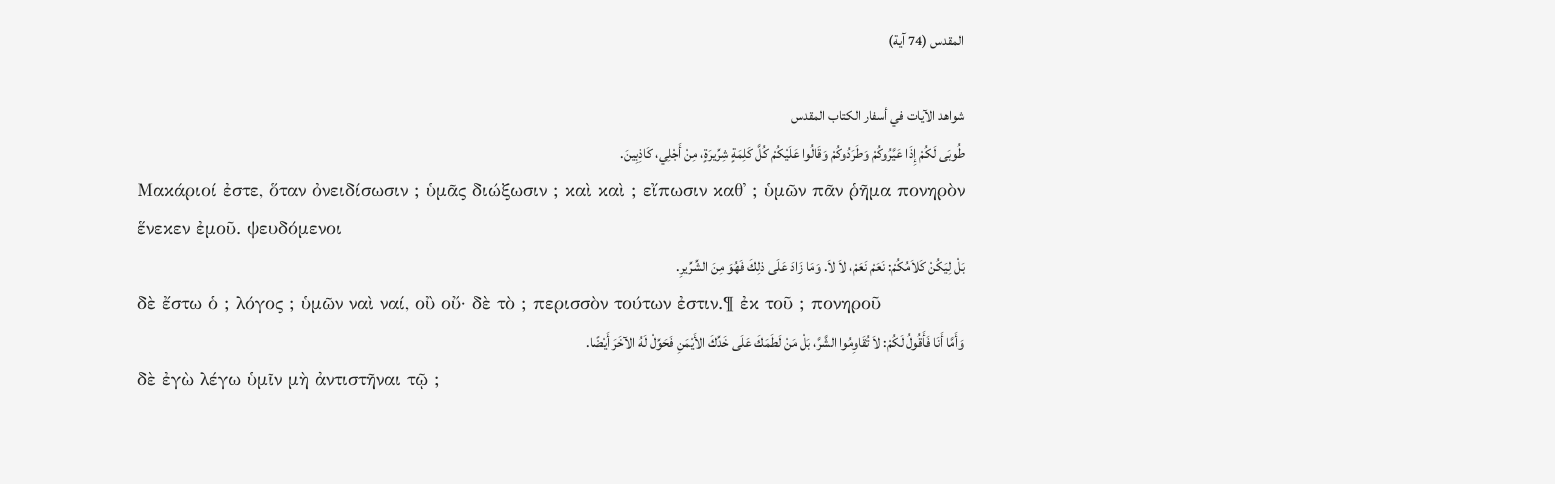المقدس (74 آية)

شواهد الآيات في أسفار الكتاب المقدس
طُوبَى لَكُمْ إِذَا عَيَّرُوكُمْ وَطَرَدُوكُمْ وَقَالُوا عَلَيْكُمْ كُلَّ كَلِمَةٍ شِرِّيرَةٍ، مِنْ أَجْلِي، كَاذِبِينَ.
Μακάριοί ἐστε, ὅταν ὀνειδίσωσιν ; ὑμᾶς διώξωσιν ; καὶ καὶ ; εἴπωσιν καθ᾽ ; ὑμῶν πᾶν ῥῆμα πονηρὸν ἕνεκεν ἐμοῦ. ψευδόμενοι
بَلْ لِيَكُنْ كَلاَمُكُمْ: نَعَمْ نَعَمْ، لاَ لاَ. وَمَا زَادَ عَلَى ذلِكَ فَهُوَ مِنَ الشِّرِّيرِ.
δὲ ἔστω ὁ ; λόγος ; ὑμῶν ναὶ ναί, οὒ οὔ· δὲ τὸ ; περισσὸν τούτων ἐστιν.¶ ἐκ τοῦ ; πονηροῦ
وَأَمَّا أَنَا فَأَقُولُ لَكُمْ: لاَ تُقَاوِمُوا الشَّرَّ، بَلْ مَنْ لَطَمَكَ عَلَى خَدِّكَ الأَيْمَنِ فَحَوِّلْ لَهُ الآخَرَ أَيْضًا.
δὲ ἐγὼ λέγω ὑμῖν μὴ ἀντιστῆναι τῷ ;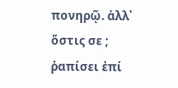πονηρῷ. ἀλλ᾽ ὅστις σε ; ῥαπίσει ἐπί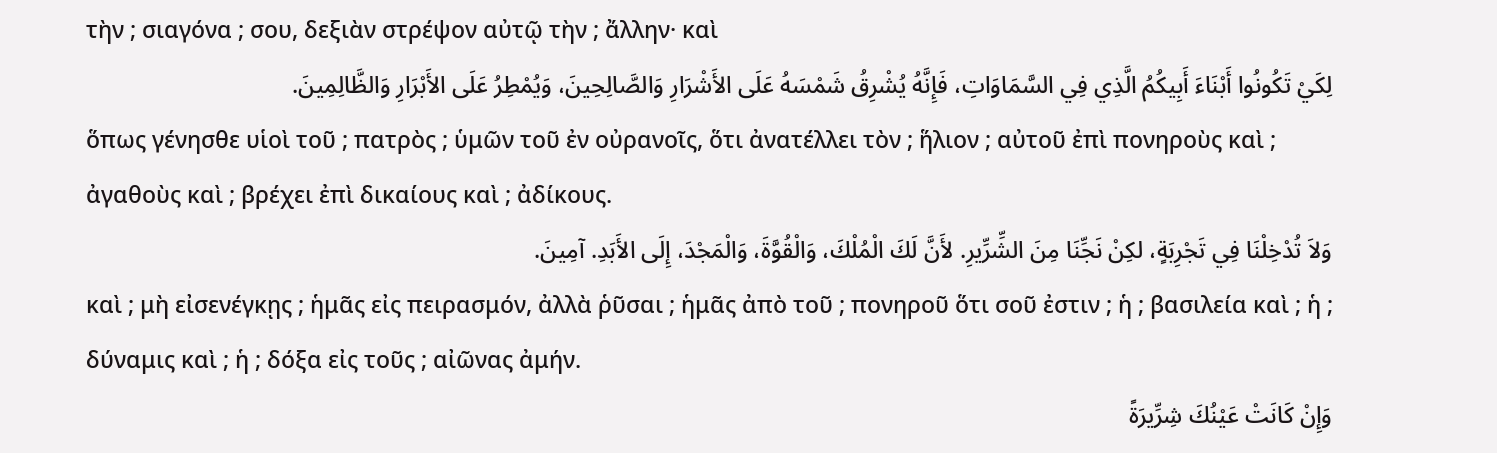τὴν ; σιαγόνα ; σου, δεξιὰν στρέψον αὐτῷ τὴν ; ἄλλην· καὶ
لِكَيْ تَكُونُوا أَبْنَاءَ أَبِيكُمُ الَّذِي فِي السَّمَاوَاتِ، فَإِنَّهُ يُشْرِقُ شَمْسَهُ عَلَى الأَشْرَارِ وَالصَّالِحِينَ، وَيُمْطِرُ عَلَى الأَبْرَارِ وَالظَّالِمِينَ.
ὅπως γένησθε υἱοὶ τοῦ ; πατρὸς ; ὑμῶν τοῦ ἐν οὐρανοῖς, ὅτι ἀνατέλλει τὸν ; ἥλιον ; αὐτοῦ ἐπὶ πονηροὺς καὶ ; ἀγαθοὺς καὶ ; βρέχει ἐπὶ δικαίους καὶ ; ἀδίκους.
وَلاَ تُدْخِلْنَا فِي تَجْرِبَةٍ، لكِنْ نَجِّنَا مِنَ الشِّرِّيرِ. لأَنَّ لَكَ الْمُلْكَ، وَالْقُوَّةَ، وَالْمَجْدَ، إِلَى الأَبَدِ. آمِينَ.
καὶ ; μὴ εἰσενέγκῃς ; ἡμᾶς εἰς πειρασμόν, ἀλλὰ ῥῦσαι ; ἡμᾶς ἀπὸ τοῦ ; πονηροῦ ὅτι σοῦ ἐστιν ; ἡ ; βασιλεία καὶ ; ἡ ; δύναμις καὶ ; ἡ ; δόξα εἰς τοῦς ; αἰῶνας ἀμήν.
وَإِنْ كَانَتْ عَيْنُكَ شِرِّيرَةً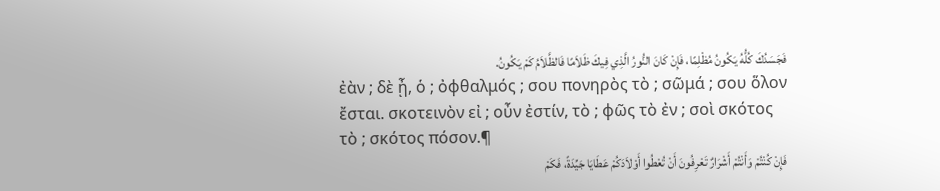فَجَسَدُكَ كُلُّهُ يَكُونُ مُظْلِمًا، فَإِنْ كَانَ النُّورُ الَّذِي فِيكَ ظَلاَمًا فَالظَّلاَمُ كَمْ يَكُونُ.
ἐὰν ; δὲ ᾖ, ὁ ; ὀφθαλμός ; σου πονηρὸς τὸ ; σῶμά ; σου ὅλον ἔσται. σκοτεινὸν εἰ ; οὖν ἐστίν, τὸ ; φῶς τὸ ἐν ; σοὶ σκότος τὸ ; σκότος πόσον.¶
فَإِنْ كُنْتُمْ وَأَنْتُمْ أَشْرَارٌ تَعْرِفُونَ أَنْ تُعْطُوا أَوْلاَدَكُمْ عَطَايَا جَيِّدَةً، فَكَمْ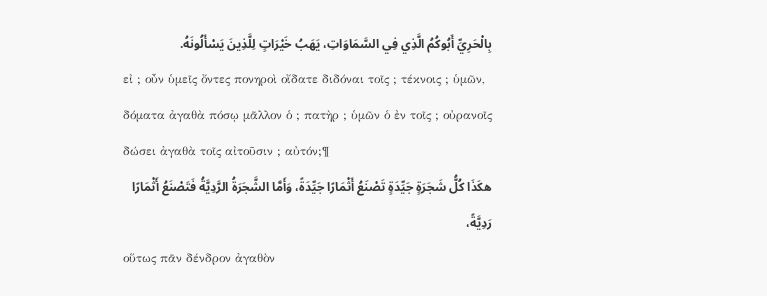بِالْحَرِيِّ أَبُوكُمُ الَّذِي فِي السَّمَاوَاتِ، يَهَبُ خَيْرَاتٍ لِلَّذِينَ يَسْأَلُونَهُ.
εἰ ; οὖν ὑμεῖς ὄντες πονηροὶ οἴδατε διδόναι τοῖς ; τέκνοις ; ὑμῶν, δόματα ἀγαθὰ πόσῳ μᾶλλον ὁ ; πατὴρ ; ὑμῶν ὁ ἐν τοῖς ; οὐρανοῖς δώσει ἀγαθὰ τοῖς αἰτοῦσιν ; αὐτόν;¶
هكَذَا كُلُّ شَجَرَةٍ جَيِّدَةٍ تَصْنَعُ أَثْمَارًا جَيِّدَةً، وَأَمَّا الشَّجَرَةُ الرَّدِيَّةُ فَتَصْنَعُ أَثْمَارًا رَدِيَّةً،
οὕτως πᾶν δένδρον ἀγαθὸν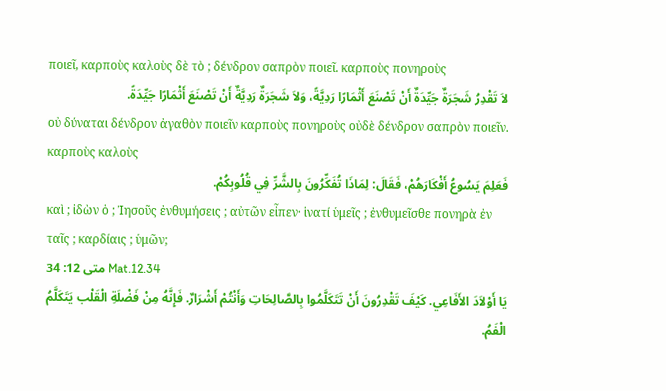ποιεῖ, καρποὺς καλοὺς δὲ τὸ ; δένδρον σαπρὸν ποιεῖ. καρποὺς πονηροὺς
لاَ تَقْدِرُ شَجَرَةٌ جَيِّدَةٌ أَنْ تَصْنَعَ أَثْمَارًا رَدِيَّةً، وَلاَ شَجَرَةٌ رَدِيَّةٌ أَنْ تَصْنَعَ أَثْمَارًا جَيِّدَةً.
οὐ δύναται δένδρον ἀγαθὸν ποιεῖν καρποὺς πονηροὺς οὐδὲ δένδρον σαπρὸν ποιεῖν. καρποὺς καλοὺς
فَعَلِمَ يَسُوعُ أَفْكَارَهُمْ، فَقَالَ: لِمَاذَا تُفَكِّرُونَ بِالشَّرِّ فِي قُلُوبِكُمْ.
καὶ ; ἰδὼν ὁ ; Ἰησοῦς ἐνθυμήσεις ; αὐτῶν εἶπεν· ἱνατί ὑμεῖς ; ἐνθυμεῖσθε πονηρὰ ἐν ταῖς ; καρδίαις ; ὑμῶν;
متى 12: 34 Mat.12.34
يَا أَوْلاَدَ الأَفَاعِي. كَيْفَ تَقْدِرُونَ أَنْ تَتَكَلَّمُوا بِالصَّالِحَاتِ وَأَنْتُمْ أَشْرَارٌ. فَإِنَّهُ مِنْ فَضْلَةِ الْقَلْب يَتَكَلَّمُ الْفَمُ.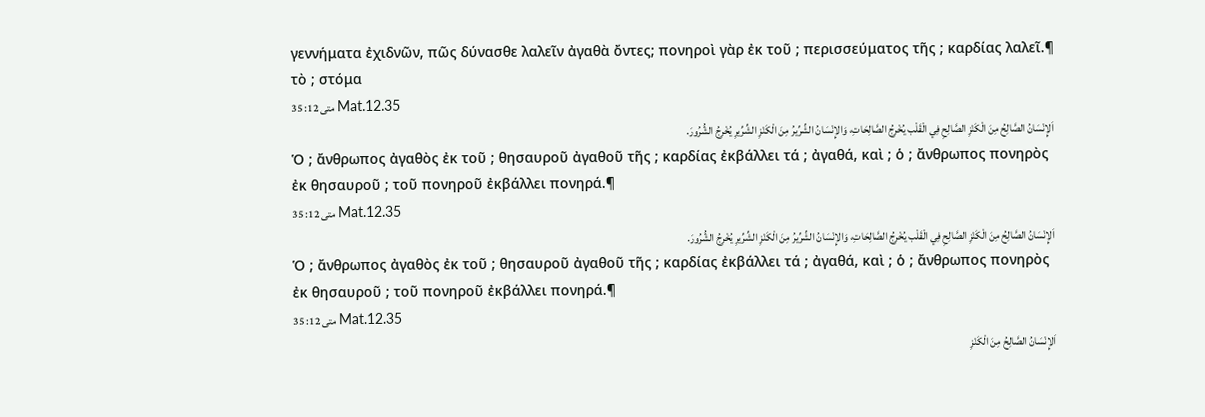γεννήματα ἐχιδνῶν, πῶς δύνασθε λαλεῖν ἀγαθὰ ὄντες; πονηροὶ γὰρ ἐκ τοῦ ; περισσεύματος τῆς ; καρδίας λαλεῖ.¶ τὸ ; στόμα
متى 12: 35 Mat.12.35
اَلإِنْسَانُ الصَّالِحُ مِنَ الْكَنْزِ الصَّالِحِ فِي الْقَلْب يُخْرِجُ الصَّالِحَاتِ، وَالإِنْسَانُ الشِّرِّيرُ مِنَ الْكَنْزِ الشِّرِّيرِ يُخْرِجُ الشُّرُورَ.
Ὁ ; ἄνθρωπος ἀγαθὸς ἐκ τοῦ ; θησαυροῦ ἀγαθοῦ τῆς ; καρδίας ἐκβάλλει τά ; ἀγαθά, καὶ ; ὁ ; ἄνθρωπος πονηρὸς ἐκ θησαυροῦ ; τοῦ πονηροῦ ἐκβάλλει πονηρά.¶
متى 12: 35 Mat.12.35
اَلإِنْسَانُ الصَّالِحُ مِنَ الْكَنْزِ الصَّالِحِ فِي الْقَلْب يُخْرِجُ الصَّالِحَاتِ، وَالإِنْسَانُ الشِّرِّيرُ مِنَ الْكَنْزِ الشِّرِّيرِ يُخْرِجُ الشُّرُورَ.
Ὁ ; ἄνθρωπος ἀγαθὸς ἐκ τοῦ ; θησαυροῦ ἀγαθοῦ τῆς ; καρδίας ἐκβάλλει τά ; ἀγαθά, καὶ ; ὁ ; ἄνθρωπος πονηρὸς ἐκ θησαυροῦ ; τοῦ πονηροῦ ἐκβάλλει πονηρά.¶
متى 12: 35 Mat.12.35
اَلإِنْسَانُ الصَّالِحُ مِنَ الْكَنْزِ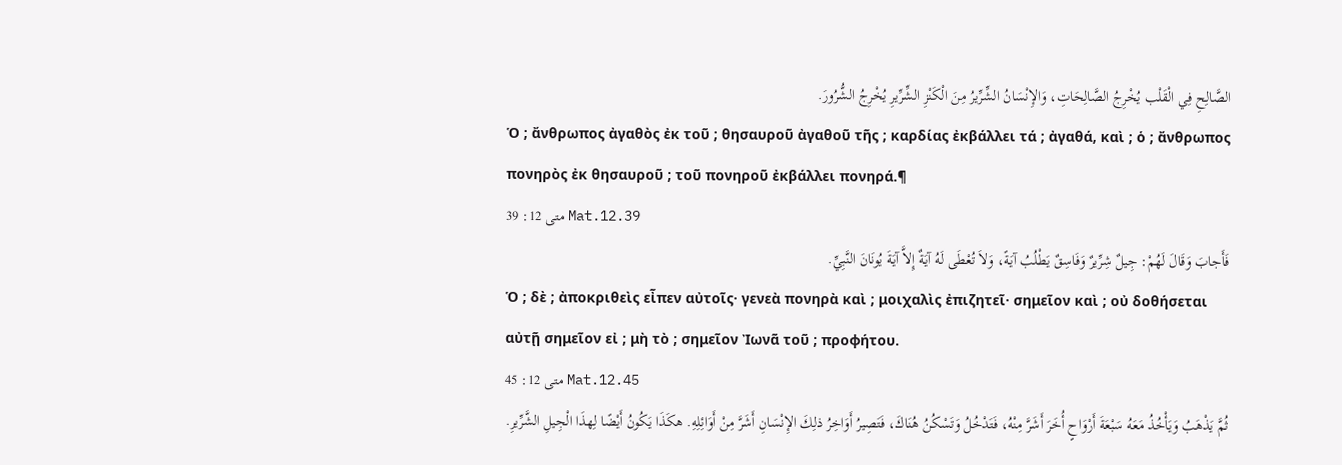الصَّالِحِ فِي الْقَلْب يُخْرِجُ الصَّالِحَاتِ، وَالإِنْسَانُ الشِّرِّيرُ مِنَ الْكَنْزِ الشِّرِّيرِ يُخْرِجُ الشُّرُورَ.
Ὁ ; ἄνθρωπος ἀγαθὸς ἐκ τοῦ ; θησαυροῦ ἀγαθοῦ τῆς ; καρδίας ἐκβάλλει τά ; ἀγαθά, καὶ ; ὁ ; ἄνθρωπος πονηρὸς ἐκ θησαυροῦ ; τοῦ πονηροῦ ἐκβάλλει πονηρά.¶
متى 12: 39 Mat.12.39
فَأَجابَ وَقَالَ لَهُمْ: جِيلٌ شِرِّيرٌ وَفَاسِقٌ يَطْلُبُ آيَةً، وَلاَ تُعْطَى لَهُ آيَةٌ إِلاَّ آيَةَ يُونَانَ النَّبِيِّ.
Ὁ ; δὲ ; ἀποκριθεὶς εἶπεν αὐτοῖς· γενεὰ πονηρὰ καὶ ; μοιχαλὶς ἐπιζητεῖ· σημεῖον καὶ ; οὐ δοθήσεται αὐτῇ σημεῖον εἰ ; μὴ τὸ ; σημεῖον Ἰωνᾶ τοῦ ; προφήτου.
متى 12: 45 Mat.12.45
ثُمَّ يَذْهَبُ وَيَأْخُذُ مَعَهُ سَبْعَةَ أَرْوَاحٍ أُخَرَ أَشَرَّ مِنْهُ، فَتَدْخُلُ وَتَسْكُنُ هُنَاكَ، فَتَصِيرُ أَوَاخِرُ ذلِكَ الإِنْسَانِ أَشَرَّ مِنْ أَوَائِلِهِ. هكَذَا يَكُونُ أَيْضًا لِهذَا الْجِيلِ الشَّرِّيرِ.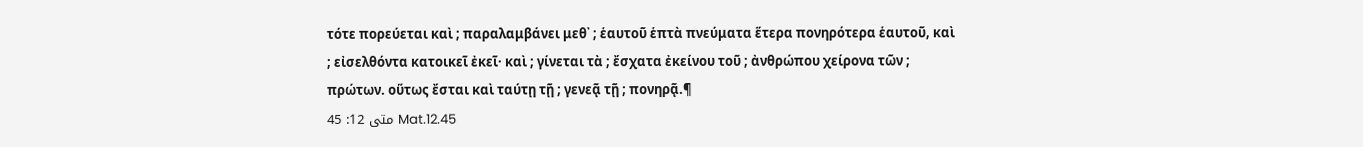τότε πορεύεται καὶ ; παραλαμβάνει μεθ᾽ ; ἑαυτοῦ ἑπτὰ πνεύματα ἕτερα πονηρότερα ἑαυτοῦ, καὶ ; εἰσελθόντα κατοικεῖ ἐκεῖ· καὶ ; γίνεται τὰ ; ἔσχατα ἐκείνου τοῦ ; ἀνθρώπου χείρονα τῶν ; πρώτων. οὕτως ἔσται καὶ ταύτῃ τῇ ; γενεᾷ τῇ ; πονηρᾷ.¶
متى 12: 45 Mat.12.45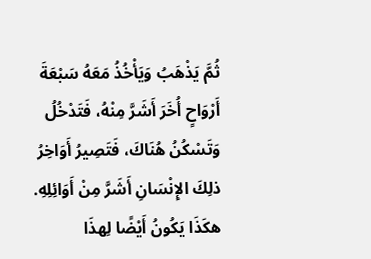ثُمَّ يَذْهَبُ وَيَأْخُذُ مَعَهُ سَبْعَةَ أَرْوَاحٍ أُخَرَ أَشَرَّ مِنْهُ، فَتَدْخُلُ وَتَسْكُنُ هُنَاكَ، فَتَصِيرُ أَوَاخِرُ ذلِكَ الإِنْسَانِ أَشَرَّ مِنْ أَوَائِلِهِ. هكَذَا يَكُونُ أَيْضًا لِهذَا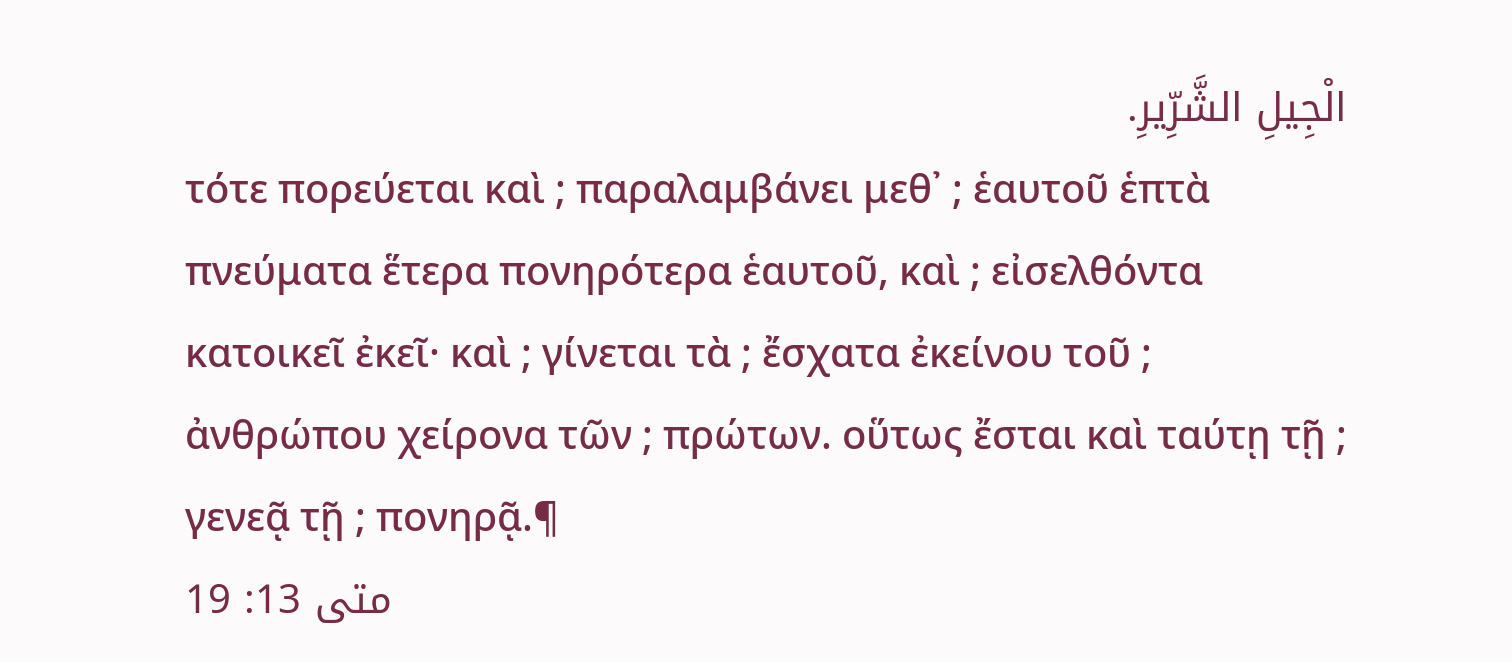الْجِيلِ الشَّرِّيرِ.
τότε πορεύεται καὶ ; παραλαμβάνει μεθ᾽ ; ἑαυτοῦ ἑπτὰ πνεύματα ἕτερα πονηρότερα ἑαυτοῦ, καὶ ; εἰσελθόντα κατοικεῖ ἐκεῖ· καὶ ; γίνεται τὰ ; ἔσχατα ἐκείνου τοῦ ; ἀνθρώπου χείρονα τῶν ; πρώτων. οὕτως ἔσται καὶ ταύτῃ τῇ ; γενεᾷ τῇ ; πονηρᾷ.¶
متى 13: 19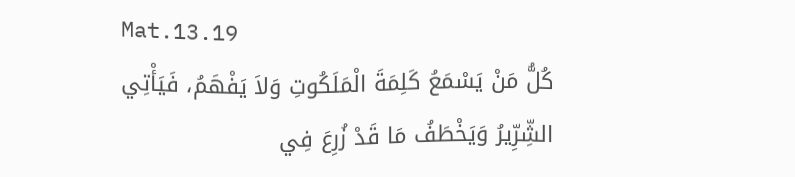Mat.13.19
كُلُّ مَنْ يَسْمَعُ كَلِمَةَ الْمَلَكُوتِ وَلاَ يَفْهَمُ، فَيَأْتِي الشِّرِّيرُ وَيَخْطَفُ مَا قَدْ زُرِعَ فِي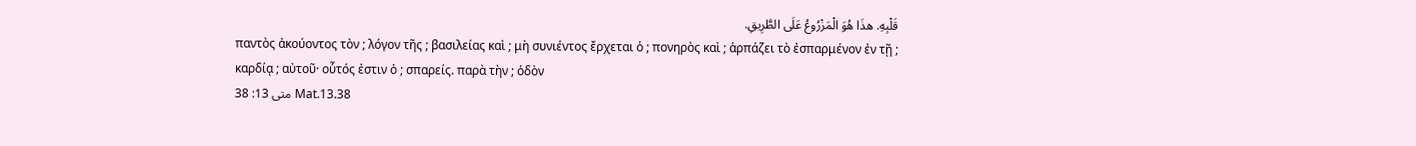قَلْبِهِ. هذَا هُوَ الْمَزْرُوعُ عَلَى الطَّرِيقِ.
παντὸς ἀκούοντος τὸν ; λόγον τῆς ; βασιλείας καὶ ; μὴ συνιέντος ἔρχεται ὁ ; πονηρὸς καὶ ; ἁρπάζει τὸ ἐσπαρμένον ἐν τῇ ; καρδίᾳ ; αὐτοῦ· οὗτός ἐστιν ὁ ; σπαρείς. παρὰ τὴν ; ὁδὸν
متى 13: 38 Mat.13.38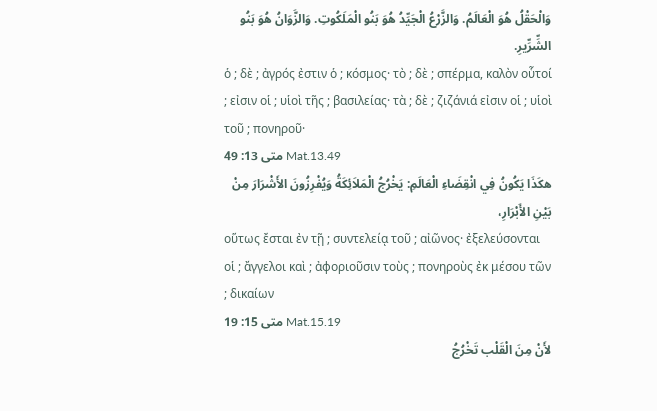وَالْحَقْلُ هُوَ الْعَالَمُ. وَالزَّرْعُ الْجَيِّدُ هُوَ بَنُو الْمَلَكُوتِ. وَالزَّوَانُ هُوَ بَنُو الشِّرِّيرِ.
ὁ ; δὲ ; ἀγρός ἐστιν ὁ ; κόσμος· τὸ ; δὲ ; σπέρμα, καλὸν οὗτοί ; εἰσιν οἱ ; υἱοὶ τῆς ; βασιλείας· τὰ ; δὲ ; ζιζάνιά εἰσιν οἱ ; υἱοὶ τοῦ ; πονηροῦ·
متى 13: 49 Mat.13.49
هكَذَا يَكُونُ فِي انْقِضَاءِ الْعَالَمِ: يَخْرُجُ الْمَلاَئِكَةُ وَيُفْرِزُونَ الأَشْرَارَ مِنْ بَيْنِ الأَبْرَارِ،
οὕτως ἔσται ἐν τῇ ; συντελείᾳ τοῦ ; αἰῶνος· ἐξελεύσονται οἱ ; ἄγγελοι καὶ ; ἀφοριοῦσιν τοὺς ; πονηροὺς ἐκ μέσου τῶν ; δικαίων
متى 15: 19 Mat.15.19
لأَنْ مِنَ الْقَلْب تَخْرُجُ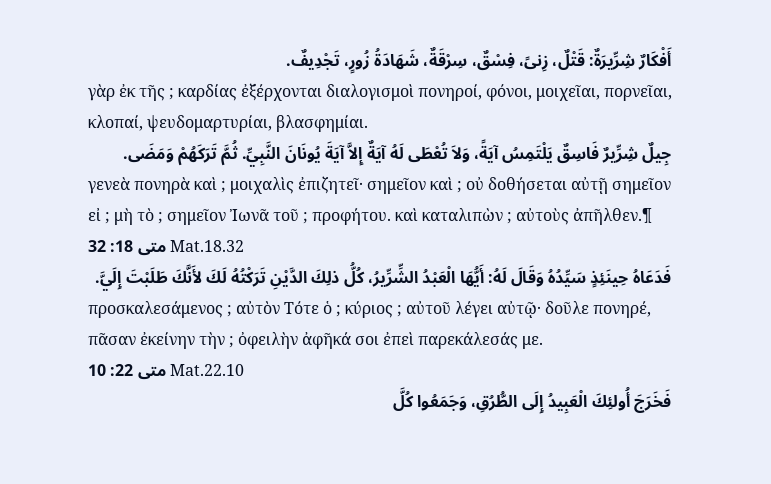أَفْكَارٌ شِرِّيرَةٌ: قَتْلٌ، زِنىً، فِسْقٌ، سِرْقَةٌ، شَهَادَةُ زُورٍ، تَجْدِيفٌ.
γὰρ ἐκ τῆς ; καρδίας ἐξέρχονται διαλογισμοὶ πονηροί, φόνοι, μοιχεῖαι, πορνεῖαι, κλοπαί, ψευδομαρτυρίαι, βλασφημίαι.
جِيلٌ شِرِّيرٌ فَاسِقٌ يَلْتَمِسُ آيَةً، وَلاَ تُعْطَى لَهُ آيَةٌ إِلاَّ آيَةَ يُونَانَ النَّبِيِّ. ثُمَّ تَرَكَهُمْ وَمَضَى.
γενεὰ πονηρὰ καὶ ; μοιχαλὶς ἐπιζητεῖ· σημεῖον καὶ ; οὐ δοθήσεται αὐτῇ σημεῖον εἰ ; μὴ τὸ ; σημεῖον Ἰωνᾶ τοῦ ; προφήτου. καὶ καταλιπὼν ; αὐτοὺς ἀπῆλθεν.¶
متى 18: 32 Mat.18.32
فَدَعَاهُ حِينَئِذٍ سَيِّدُهُ وَقَالَ لَهُ: أَيُّهَا الْعَبْدُ الشِّرِّيرُ، كُلُّ ذلِكَ الدَّيْنِ تَرَكْتُهُ لَكَ لأَنَّكَ طَلَبْتَ إِلَيَّ.
προσκαλεσάμενος ; αὐτὸν Τότε ὁ ; κύριος ; αὐτοῦ λέγει αὐτῷ· δοῦλε πονηρέ, πᾶσαν ἐκείνην τὴν ; ὀφειλὴν ἀφῆκά σοι ἐπεὶ παρεκάλεσάς με.
متى 22: 10 Mat.22.10
فَخَرَجَ أُولئِكَ الْعَبِيدُ إِلَى الطُّرُقِ، وَجَمَعُوا كُلَّ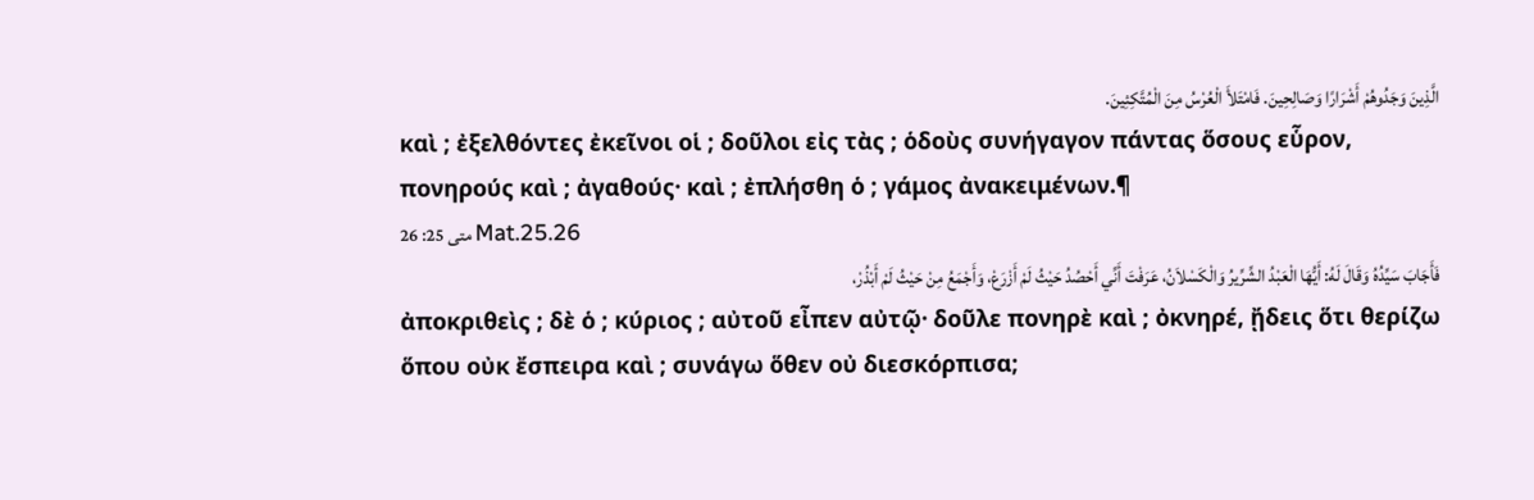الَّذِينَ وَجَدُوهُمْ أَشْرَارًا وَصَالِحِينَ. فَامْتَلأَ الْعُرْسُ مِنَ الْمُتَّكِئِينَ.
καὶ ; ἐξελθόντες ἐκεῖνοι οἱ ; δοῦλοι εἰς τὰς ; ὁδοὺς συνήγαγον πάντας ὅσους εὗρον, πονηρούς καὶ ; ἀγαθούς· καὶ ; ἐπλήσθη ὁ ; γάμος ἀνακειμένων.¶
متى 25: 26 Mat.25.26
فَأَجَابَ سَيِّدُهُ وَقَالَ لَهُ: أَيُّهَا الْعَبْدُ الشِّرِّيرُ وَالْكَسْلاَنُ، عَرَفْتَ أَنِّي أَحْصُدُ حَيْثُ لَمْ أَزْرَعْ، وَأَجْمَعُ مِنْ حَيْثُ لَمْ أَبْذُرْ،
ἀποκριθεὶς ; δὲ ὁ ; κύριος ; αὐτοῦ εἶπεν αὐτῷ· δοῦλε πονηρὲ καὶ ; ὀκνηρέ, ᾔδεις ὅτι θερίζω ὅπου οὐκ ἔσπειρα καὶ ; συνάγω ὅθεν οὐ διεσκόρπισα;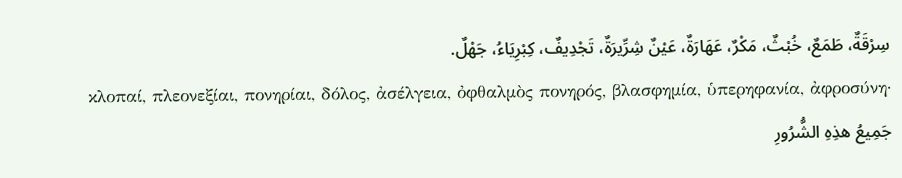سِرْقَةٌ، طَمَعٌ، خُبْثٌ، مَكْرٌ، عَهَارَةٌ، عَيْنٌ شِرِّيرَةٌ، تَجْدِيفٌ، كِبْرِيَاءُ، جَهْلٌ.
κλοπαί, πλεονεξίαι, πονηρίαι, δόλος, ἀσέλγεια, ὀφθαλμὸς πονηρός, βλασφημία, ὑπερηφανία, ἀφροσύνη·
جَمِيعُ هذِهِ الشُّرُورِ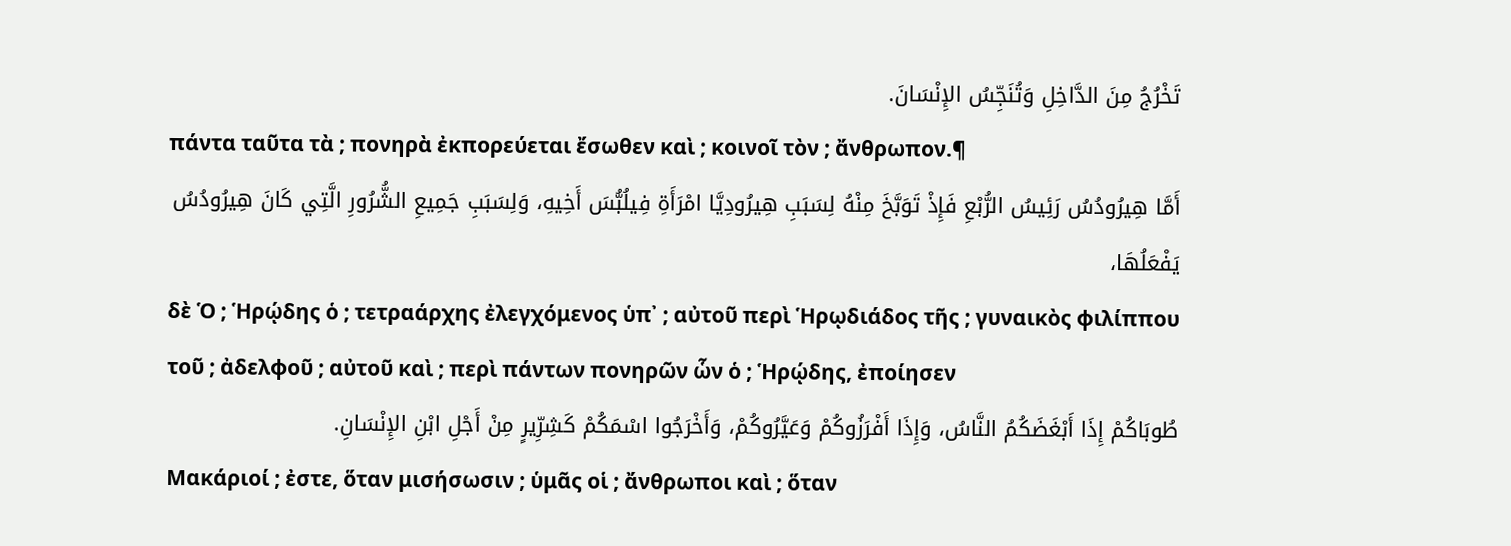تَخْرُجُ مِنَ الدَّاخِلِ وَتُنَجِّسُ الإِنْسَانَ.
πάντα ταῦτα τὰ ; πονηρὰ ἐκπορεύεται ἔσωθεν καὶ ; κοινοῖ τὸν ; ἄνθρωπον.¶
أَمَّا هِيرُودُسُ رَئِيسُ الرُّبْعِ فَإِذْ تَوَبَّخَ مِنْهُ لِسَبَبِ هِيرُودِيَّا امْرَأَةِ فِيلُبُّسَ أَخِيهِ، وَلِسَبَبِ جَمِيعِ الشُّرُورِ الَّتِي كَانَ هِيرُودُسُ يَفْعَلُهَا،
δὲ Ὁ ; Ἡρῴδης ὁ ; τετραάρχης ἐλεγχόμενος ὑπ᾽ ; αὐτοῦ περὶ Ἡρῳδιάδος τῆς ; γυναικὸς φιλίππου τοῦ ; ἀδελφοῦ ; αὐτοῦ καὶ ; περὶ πάντων πονηρῶν ὧν ὁ ; Ἡρῴδης, ἐποίησεν
طُوبَاكُمْ إِذَا أَبْغَضَكُمُ النَّاسُ، وَإِذَا أَفْرَزُوكُمْ وَعَيَّرُوكُمْ، وَأَخْرَجُوا اسْمَكُمْ كَشِرِّيرٍ مِنْ أَجْلِ ابْنِ الإِنْسَانِ.
Μακάριοί ; ἐστε, ὅταν μισήσωσιν ; ὑμᾶς οἱ ; ἄνθρωποι καὶ ; ὅταν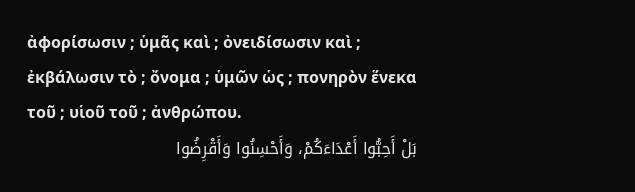ἀφορίσωσιν ; ὑμᾶς καὶ ; ὀνειδίσωσιν καὶ ; ἐκβάλωσιν τὸ ; ὄνομα ; ὑμῶν ὡς ; πονηρὸν ἕνεκα τοῦ ; υἱοῦ τοῦ ; ἀνθρώπου.
بَلْ أَحِبُّوا أَعْدَاءَكُمْ، وَأَحْسِنُوا وَأَقْرِضُوا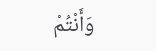وَأَنْتُمْ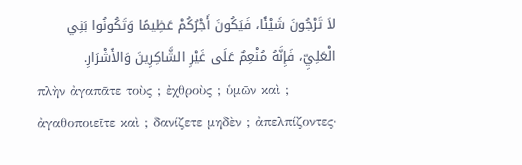لاَ تَرْجُونَ شَيْئًا، فَيَكُونَ أَجْرُكُمْ عَظِيمًا وَتَكُونُوا بَنِي الْعَلِيِّ، فَإِنَّهُ مُنْعِمٌ عَلَى غَيْرِ الشَّاكِرِينَ وَالأَشْرَارِ.
πλὴν ἀγαπᾶτε τοὺς ; ἐχθροὺς ; ὑμῶν καὶ ; ἀγαθοποιεῖτε καὶ ; δανίζετε μηδὲν ; ἀπελπίζοντες·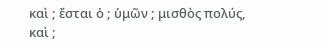καὶ ; ἔσται ὁ ; ὑμῶν ; μισθὸς πολύς, καὶ ;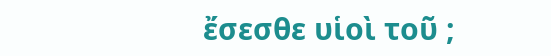ἔσεσθε υἱοὶ τοῦ ;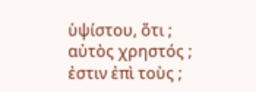ὑψίστου, ὅτι ; αὐτὸς χρηστός ; ἐστιν ἐπὶ τοὺς ;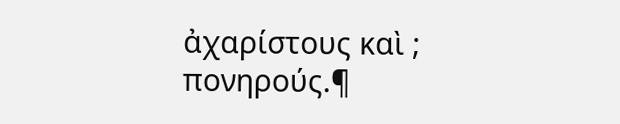ἀχαρίστους καὶ ; πονηρούς.¶